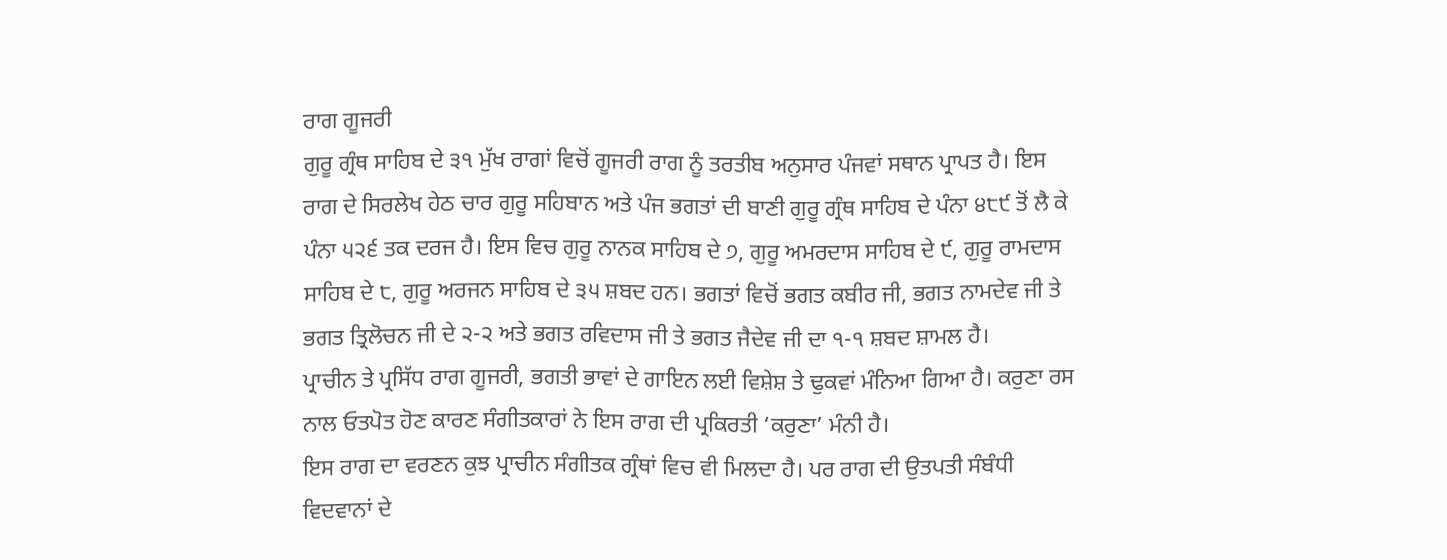ਰਾਗ ਗੂਜਰੀ
ਗੁਰੂ ਗ੍ਰੰਥ ਸਾਹਿਬ ਦੇ ੩੧ ਮੁੱਖ ਰਾਗਾਂ ਵਿਚੋਂ ਗੂਜਰੀ ਰਾਗ ਨੂੰ ਤਰਤੀਬ ਅਨੁਸਾਰ ਪੰਜਵਾਂ ਸਥਾਨ ਪ੍ਰਾਪਤ ਹੈ। ਇਸ ਰਾਗ ਦੇ ਸਿਰਲੇਖ ਹੇਠ ਚਾਰ ਗੁਰੂ ਸਹਿਬਾਨ ਅਤੇ ਪੰਜ ਭਗਤਾਂ ਦੀ ਬਾਣੀ ਗੁਰੂ ਗ੍ਰੰਥ ਸਾਹਿਬ ਦੇ ਪੰਨਾ ੪੮੯ ਤੋਂ ਲੈ ਕੇ ਪੰਨਾ ੫੨੬ ਤਕ ਦਰਜ ਹੈ। ਇਸ ਵਿਚ ਗੁਰੂ ਨਾਨਕ ਸਾਹਿਬ ਦੇ ੭, ਗੁਰੂ ਅਮਰਦਾਸ ਸਾਹਿਬ ਦੇ ੯, ਗੁਰੂ ਰਾਮਦਾਸ ਸਾਹਿਬ ਦੇ ੮, ਗੁਰੂ ਅਰਜਨ ਸਾਹਿਬ ਦੇ ੩੫ ਸ਼ਬਦ ਹਨ। ਭਗਤਾਂ ਵਿਚੋਂ ਭਗਤ ਕਬੀਰ ਜੀ, ਭਗਤ ਨਾਮਦੇਵ ਜੀ ਤੇ ਭਗਤ ਤ੍ਰਿਲੋਚਨ ਜੀ ਦੇ ੨-੨ ਅਤੇ ਭਗਤ ਰਵਿਦਾਸ ਜੀ ਤੇ ਭਗਤ ਜੈਦੇਵ ਜੀ ਦਾ ੧-੧ ਸ਼ਬਦ ਸ਼ਾਮਲ ਹੈ।
ਪ੍ਰਾਚੀਨ ਤੇ ਪ੍ਰਸਿੱਧ ਰਾਗ ਗੂਜਰੀ, ਭਗਤੀ ਭਾਵਾਂ ਦੇ ਗਾਇਨ ਲਈ ਵਿਸ਼ੇਸ਼ ਤੇ ਢੁਕਵਾਂ ਮੰਨਿਆ ਗਿਆ ਹੈ। ਕਰੁਣਾ ਰਸ ਨਾਲ ਓਤਪੋਤ ਹੋਣ ਕਾਰਣ ਸੰਗੀਤਕਾਰਾਂ ਨੇ ਇਸ ਰਾਗ ਦੀ ਪ੍ਰਕਿਰਤੀ ‘ਕਰੁਣਾ’ ਮੰਨੀ ਹੈ।
ਇਸ ਰਾਗ ਦਾ ਵਰਣਨ ਕੁਝ ਪ੍ਰਾਚੀਨ ਸੰਗੀਤਕ ਗ੍ਰੰਥਾਂ ਵਿਚ ਵੀ ਮਿਲਦਾ ਹੈ। ਪਰ ਰਾਗ ਦੀ ਉਤਪਤੀ ਸੰਬੰਧੀ ਵਿਦਵਾਨਾਂ ਦੇ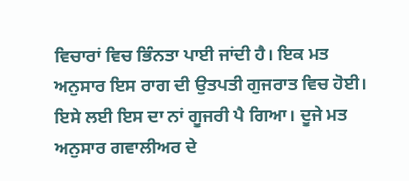ਵਿਚਾਰਾਂ ਵਿਚ ਭਿੰਨਤਾ ਪਾਈ ਜਾਂਦੀ ਹੈ। ਇਕ ਮਤ ਅਨੁਸਾਰ ਇਸ ਰਾਗ ਦੀ ਉਤਪਤੀ ਗੁਜਰਾਤ ਵਿਚ ਹੋਈ। ਇਸੇ ਲਈ ਇਸ ਦਾ ਨਾਂ ਗੂਜਰੀ ਪੈ ਗਿਆ। ਦੂਜੇ ਮਤ ਅਨੁਸਾਰ ਗਵਾਲੀਅਰ ਦੇ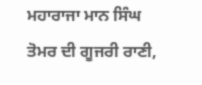ਮਹਾਰਾਜਾ ਮਾਨ ਸਿੰਘ ਤੋਮਰ ਦੀ ਗੂਜਰੀ ਰਾਣੀ,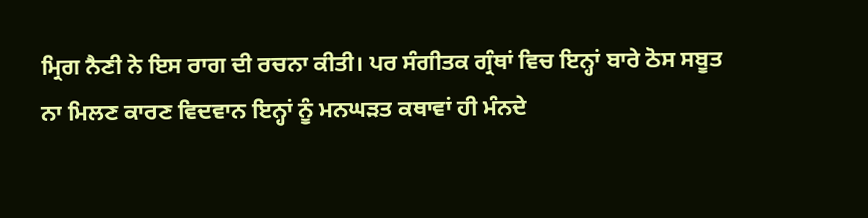ਮ੍ਰਿਗ ਨੈਣੀ ਨੇ ਇਸ ਰਾਗ ਦੀ ਰਚਨਾ ਕੀਤੀ। ਪਰ ਸੰਗੀਤਕ ਗ੍ਰੰਥਾਂ ਵਿਚ ਇਨ੍ਹਾਂ ਬਾਰੇ ਠੋਸ ਸਬੂਤ ਨਾ ਮਿਲਣ ਕਾਰਣ ਵਿਦਵਾਨ ਇਨ੍ਹਾਂ ਨੂੰ ਮਨਘੜਤ ਕਥਾਵਾਂ ਹੀ ਮੰਨਦੇ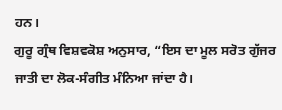ਹਨ।
ਗੁਰੂ ਗ੍ਰੰਥ ਵਿਸ਼ਵਕੋਸ਼ ਅਨੁਸਾਰ, “ਇਸ ਦਾ ਮੂਲ ਸਰੋਤ ਗੁੱਜਰ ਜਾਤੀ ਦਾ ਲੋਕ-ਸੰਗੀਤ ਮੰਨਿਆ ਜਾਂਦਾ ਹੈ।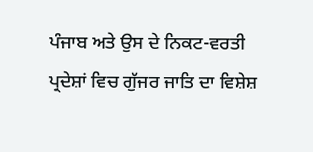ਪੰਜਾਬ ਅਤੇ ਉਸ ਦੇ ਨਿਕਟ-ਵਰਤੀ ਪ੍ਰਦੇਸ਼ਾਂ ਵਿਚ ਗੁੱਜਰ ਜਾਤਿ ਦਾ ਵਿਸ਼ੇਸ਼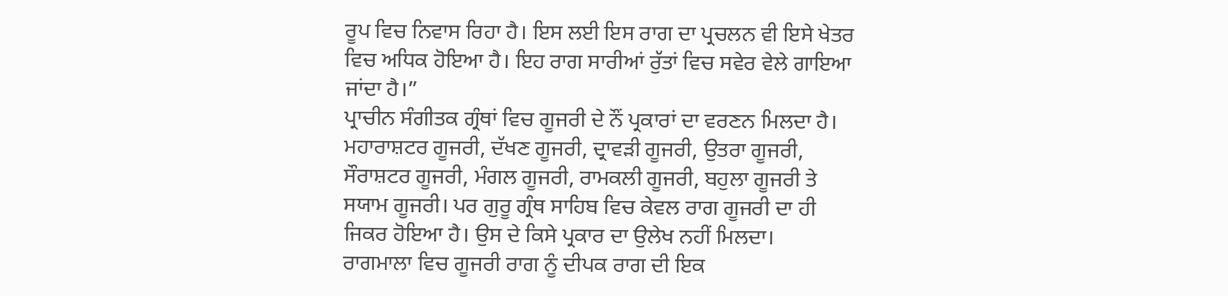ਰੂਪ ਵਿਚ ਨਿਵਾਸ ਰਿਹਾ ਹੈ। ਇਸ ਲਈ ਇਸ ਰਾਗ ਦਾ ਪ੍ਰਚਲਨ ਵੀ ਇਸੇ ਖੇਤਰ ਵਿਚ ਅਧਿਕ ਹੋਇਆ ਹੈ। ਇਹ ਰਾਗ ਸਾਰੀਆਂ ਰੁੱਤਾਂ ਵਿਚ ਸਵੇਰ ਵੇਲੇ ਗਾਇਆ ਜਾਂਦਾ ਹੈ।”
ਪ੍ਰਾਚੀਨ ਸੰਗੀਤਕ ਗ੍ਰੰਥਾਂ ਵਿਚ ਗੂਜਰੀ ਦੇ ਨੌਂ ਪ੍ਰਕਾਰਾਂ ਦਾ ਵਰਣਨ ਮਿਲਦਾ ਹੈ। ਮਹਾਰਾਸ਼ਟਰ ਗੂਜਰੀ, ਦੱਖਣ ਗੂਜਰੀ, ਦ੍ਰਾਵੜੀ ਗੂਜਰੀ, ਉਤਰਾ ਗੂਜਰੀ, ਸੌਰਾਸ਼ਟਰ ਗੂਜਰੀ, ਮੰਗਲ ਗੂਜਰੀ, ਰਾਮਕਲੀ ਗੂਜਰੀ, ਬਹੁਲਾ ਗੂਜਰੀ ਤੇ ਸਯਾਮ ਗੂਜਰੀ। ਪਰ ਗੁਰੂ ਗ੍ਰੰਥ ਸਾਹਿਬ ਵਿਚ ਕੇਵਲ ਰਾਗ ਗੂਜਰੀ ਦਾ ਹੀ ਜਿਕਰ ਹੋਇਆ ਹੈ। ਉਸ ਦੇ ਕਿਸੇ ਪ੍ਰਕਾਰ ਦਾ ਉਲੇਖ ਨਹੀਂ ਮਿਲਦਾ।
ਰਾਗਮਾਲਾ ਵਿਚ ਗੂਜਰੀ ਰਾਗ ਨੂੰ ਦੀਪਕ ਰਾਗ ਦੀ ਇਕ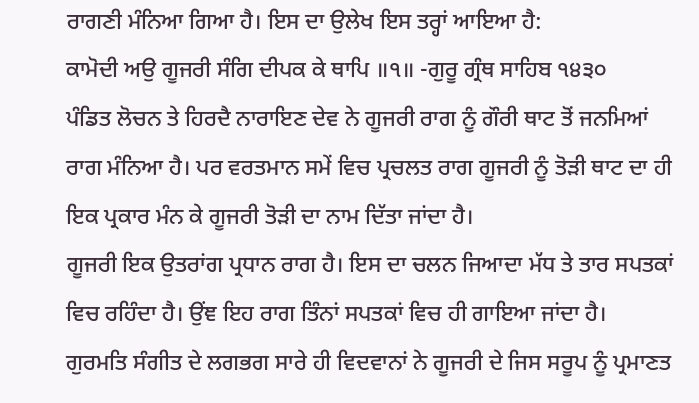ਰਾਗਣੀ ਮੰਨਿਆ ਗਿਆ ਹੈ। ਇਸ ਦਾ ਉਲੇਖ ਇਸ ਤਰ੍ਹਾਂ ਆਇਆ ਹੈ:
ਕਾਮੋਦੀ ਅਉ ਗੂਜਰੀ ਸੰਗਿ ਦੀਪਕ ਕੇ ਥਾਪਿ ॥੧॥ -ਗੁਰੂ ਗ੍ਰੰਥ ਸਾਹਿਬ ੧੪੩੦
ਪੰਡਿਤ ਲੋਚਨ ਤੇ ਹਿਰਦੈ ਨਾਰਾਇਣ ਦੇਵ ਨੇ ਗੂਜਰੀ ਰਾਗ ਨੂੰ ਗੌਰੀ ਥਾਟ ਤੋਂ ਜਨਮਿਆਂ ਰਾਗ ਮੰਨਿਆ ਹੈ। ਪਰ ਵਰਤਮਾਨ ਸਮੇਂ ਵਿਚ ਪ੍ਰਚਲਤ ਰਾਗ ਗੂਜਰੀ ਨੂੰ ਤੋੜੀ ਥਾਟ ਦਾ ਹੀ ਇਕ ਪ੍ਰਕਾਰ ਮੰਨ ਕੇ ਗੂਜਰੀ ਤੋੜੀ ਦਾ ਨਾਮ ਦਿੱਤਾ ਜਾਂਦਾ ਹੈ।
ਗੂਜਰੀ ਇਕ ਉਤਰਾਂਗ ਪ੍ਰਧਾਨ ਰਾਗ ਹੈ। ਇਸ ਦਾ ਚਲਨ ਜਿਆਦਾ ਮੱਧ ਤੇ ਤਾਰ ਸਪਤਕਾਂ ਵਿਚ ਰਹਿੰਦਾ ਹੈ। ਉਂਞ ਇਹ ਰਾਗ ਤਿੰਨਾਂ ਸਪਤਕਾਂ ਵਿਚ ਹੀ ਗਾਇਆ ਜਾਂਦਾ ਹੈ।
ਗੁਰਮਤਿ ਸੰਗੀਤ ਦੇ ਲਗਭਗ ਸਾਰੇ ਹੀ ਵਿਦਵਾਨਾਂ ਨੇ ਗੂਜਰੀ ਦੇ ਜਿਸ ਸਰੂਪ ਨੂੰ ਪ੍ਰਮਾਣਤ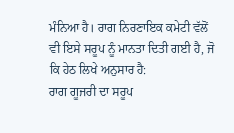ਮੰਨਿਆ ਹੈ। ਰਾਗ ਨਿਰਣਾਇਕ ਕਮੇਟੀ ਵੱਲੋਂ ਵੀ ਇਸੇ ਸਰੂਪ ਨੂੰ ਮਾਨਤਾ ਦਿਤੀ ਗਈ ਹੈ, ਜੋ ਕਿ ਹੇਠ ਲਿਖੇ ਅਨੁਸਾਰ ਹੈ:
ਰਾਗ ਗੂਜਰੀ ਦਾ ਸਰੂਪ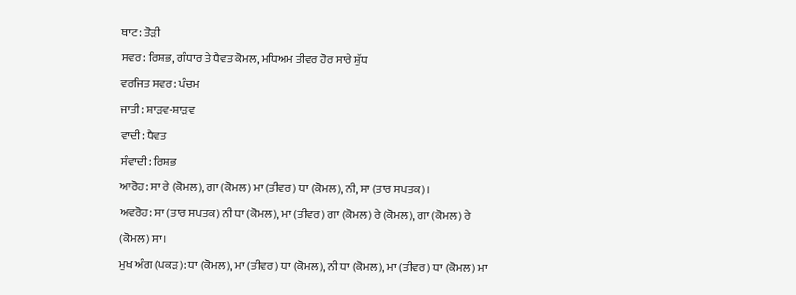ਥਾਟ: ਤੋੜੀ
ਸਵਰ: ਰਿਸ਼ਭ, ਗੰਧਾਰ ਤੇ ਧੈਵਤ ਕੋਮਲ, ਮਧਿਅਮ ਤੀਵਰ ਹੋਰ ਸਾਰੇ ਸ਼ੁੱਧ
ਵਰਜਿਤ ਸਵਰ: ਪੰਚਮ
ਜਾਤੀ: ਸ਼ਾੜਵ-ਸ਼ਾੜਵ
ਵਾਦੀ: ਧੈਵਤ
ਸੰਵਾਦੀ: ਰਿਸ਼ਭ
ਆਰੋਹ: ਸਾ ਰੇ (ਕੋਮਲ), ਗਾ (ਕੋਮਲ) ਮਾ (ਤੀਵਰ) ਧਾ (ਕੋਮਲ), ਨੀ, ਸਾ (ਤਾਰ ਸਪਤਕ)।
ਅਵਰੋਹ: ਸਾ (ਤਾਰ ਸਪਤਕ) ਨੀ ਧਾ (ਕੋਮਲ), ਮਾ (ਤੀਵਰ) ਗਾ (ਕੋਮਲ) ਰੇ (ਕੋਮਲ), ਗਾ (ਕੋਮਲ) ਰੇ (ਕੋਮਲ) ਸਾ।
ਮੁਖ ਅੰਗ (ਪਕੜ): ਧਾ (ਕੋਮਲ), ਮਾ (ਤੀਵਰ) ਧਾ (ਕੋਮਲ), ਨੀ ਧਾ (ਕੋਮਲ), ਮਾ (ਤੀਵਰ) ਧਾ (ਕੋਮਲ) ਮਾ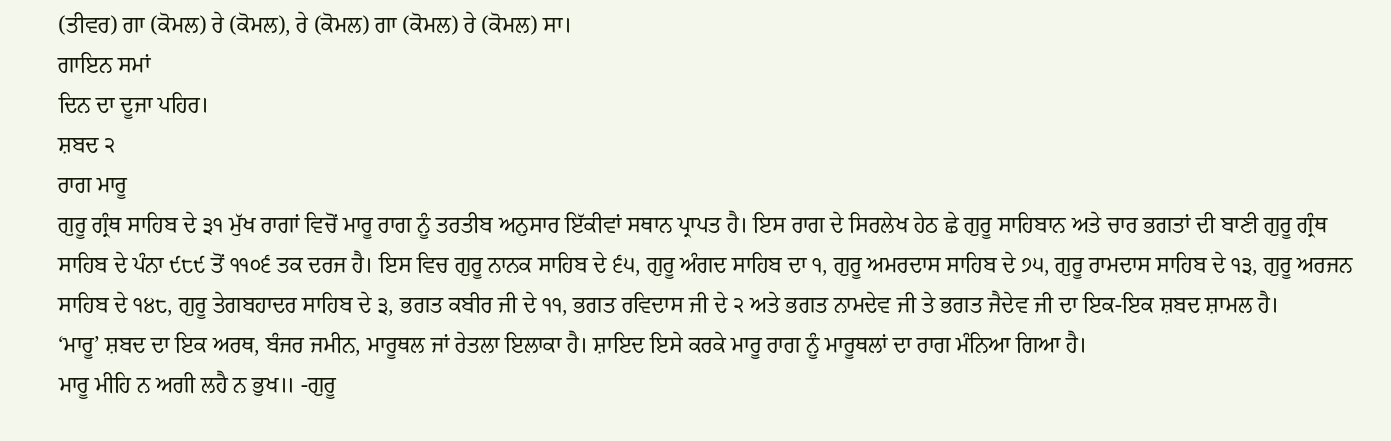(ਤੀਵਰ) ਗਾ (ਕੋਮਲ) ਰੇ (ਕੋਮਲ), ਰੇ (ਕੋਮਲ) ਗਾ (ਕੋਮਲ) ਰੇ (ਕੋਮਲ) ਸਾ।
ਗਾਇਨ ਸਮਾਂ
ਦਿਨ ਦਾ ਦੂਜਾ ਪਹਿਰ।
ਸ਼ਬਦ ੨
ਰਾਗ ਮਾਰੂ
ਗੁਰੂ ਗ੍ਰੰਥ ਸਾਹਿਬ ਦੇ ੩੧ ਮੁੱਖ ਰਾਗਾਂ ਵਿਚੋਂ ਮਾਰੂ ਰਾਗ ਨੂੰ ਤਰਤੀਬ ਅਨੁਸਾਰ ਇੱਕੀਵਾਂ ਸਥਾਨ ਪ੍ਰਾਪਤ ਹੈ। ਇਸ ਰਾਗ ਦੇ ਸਿਰਲੇਖ ਹੇਠ ਛੇ ਗੁਰੂ ਸਾਹਿਬਾਨ ਅਤੇ ਚਾਰ ਭਗਤਾਂ ਦੀ ਬਾਣੀ ਗੁਰੂ ਗ੍ਰੰਥ ਸਾਹਿਬ ਦੇ ਪੰਨਾ ੯੮੯ ਤੋਂ ੧੧੦੬ ਤਕ ਦਰਜ ਹੈ। ਇਸ ਵਿਚ ਗੁਰੂ ਨਾਨਕ ਸਾਹਿਬ ਦੇ ੬੫, ਗੁਰੂ ਅੰਗਦ ਸਾਹਿਬ ਦਾ ੧, ਗੁਰੂ ਅਮਰਦਾਸ ਸਾਹਿਬ ਦੇ ੭੫, ਗੁਰੂ ਰਾਮਦਾਸ ਸਾਹਿਬ ਦੇ ੧੩, ਗੁਰੂ ਅਰਜਨ ਸਾਹਿਬ ਦੇ ੧੪੮, ਗੁਰੂ ਤੇਗਬਹਾਦਰ ਸਾਹਿਬ ਦੇ ੩, ਭਗਤ ਕਬੀਰ ਜੀ ਦੇ ੧੧, ਭਗਤ ਰਵਿਦਾਸ ਜੀ ਦੇ ੨ ਅਤੇ ਭਗਤ ਨਾਮਦੇਵ ਜੀ ਤੇ ਭਗਤ ਜੈਦੇਵ ਜੀ ਦਾ ਇਕ-ਇਕ ਸ਼ਬਦ ਸ਼ਾਮਲ ਹੈ।
‘ਮਾਰੂ’ ਸ਼ਬਦ ਦਾ ਇਕ ਅਰਥ, ਬੰਜਰ ਜਮੀਨ, ਮਾਰੂਥਲ ਜਾਂ ਰੇਤਲਾ ਇਲਾਕਾ ਹੈ। ਸ਼ਾਇਦ ਇਸੇ ਕਰਕੇ ਮਾਰੂ ਰਾਗ ਨੂੰ ਮਾਰੂਥਲਾਂ ਦਾ ਰਾਗ ਮੰਨਿਆ ਗਿਆ ਹੈ।
ਮਾਰੂ ਮੀਹਿ ਨ ਅਗੀ ਲਹੈ ਨ ਭੁਖ॥ -ਗੁਰੂ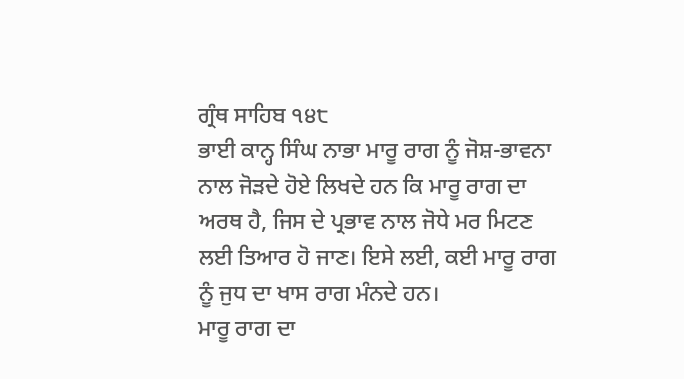ਗ੍ਰੰਥ ਸਾਹਿਬ ੧੪੮
ਭਾਈ ਕਾਨ੍ਹ ਸਿੰਘ ਨਾਭਾ ਮਾਰੂ ਰਾਗ ਨੂੰ ਜੋਸ਼-ਭਾਵਨਾ ਨਾਲ ਜੋੜਦੇ ਹੋਏ ਲਿਖਦੇ ਹਨ ਕਿ ਮਾਰੂ ਰਾਗ ਦਾ ਅਰਥ ਹੈ, ਜਿਸ ਦੇ ਪ੍ਰਭਾਵ ਨਾਲ ਜੋਧੇ ਮਰ ਮਿਟਣ ਲਈ ਤਿਆਰ ਹੋ ਜਾਣ। ਇਸੇ ਲਈ, ਕਈ ਮਾਰੂ ਰਾਗ ਨੂੰ ਜੁਧ ਦਾ ਖਾਸ ਰਾਗ ਮੰਨਦੇ ਹਨ।
ਮਾਰੂ ਰਾਗ ਦਾ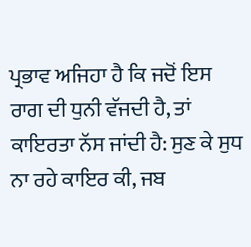ਪ੍ਰਭਾਵ ਅਜਿਹਾ ਹੈ ਕਿ ਜਦੋਂ ਇਸ ਰਾਗ ਦੀ ਧੁਨੀ ਵੱਜਦੀ ਹੈ, ਤਾਂ ਕਾਇਰਤਾ ਨੱਸ ਜਾਂਦੀ ਹੈ: ਸੁਣ ਕੇ ਸੁਧ ਨਾ ਰਹੇ ਕਾਇਰ ਕੀ, ਜਬ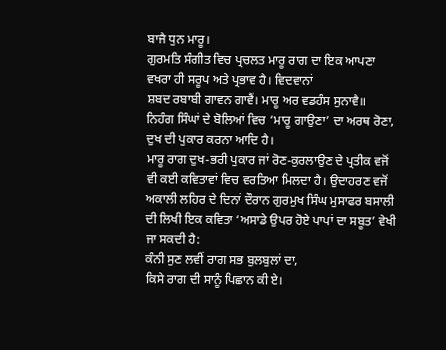ਬਾਜੈ ਧੁਨ ਮਾਰੂ।
ਗੁਰਮਤਿ ਸੰਗੀਤ ਵਿਚ ਪ੍ਰਚਲਤ ਮਾਰੂ ਰਾਗ ਦਾ ਇਕ ਆਪਣਾ ਵਖਰਾ ਹੀ ਸਰੂਪ ਅਤੇ ਪ੍ਰਭਾਵ ਹੈ। ਵਿਦਵਾਨਾਂ
ਸ਼ਬਦ ਰਬਾਬੀ ਗਾਵਨ ਗਾਵੈਂ। ਮਾਰੂ ਅਰ ਵਡਹੰਸ ਸੁਨਾਵੈ॥
ਨਿਹੰਗ ਸਿੰਘਾਂ ਦੇ ਬੋਲਿਆਂ ਵਿਚ ‘ਮਾਰੂ ਗਾਉਣਾ’ ਦਾ ਅਰਥ ਰੋਣਾ, ਦੁਖ ਦੀ ਪੁਕਾਰ ਕਰਨਾ ਆਦਿ ਹੈ।
ਮਾਰੂ ਰਾਗ ਦੁਖ-ਭਰੀ ਪੁਕਾਰ ਜਾਂ ਰੋਣ-ਕੁਰਲਾਉਣ ਦੇ ਪ੍ਰਤੀਕ ਵਜੋਂ ਵੀ ਕਈ ਕਵਿਤਾਵਾਂ ਵਿਚ ਵਰਤਿਆ ਮਿਲਦਾ ਹੈ। ਉਦਾਹਰਣ ਵਜੋਂ ਅਕਾਲੀ ਲਹਿਰ ਦੇ ਦਿਨਾਂ ਦੌਰਾਨ ਗੁਰਮੁਖ ਸਿੰਘ ਮੁਸਾਫਰ ਬਸਾਲੀ ਦੀ ਲਿਖੀ ਇਕ ਕਵਿਤਾ ‘ਅਸਾਡੇ ਉਪਰ ਹੋਏ ਪਾਪਾਂ ਦਾ ਸਬੂਤ’ ਵੇਖੀ ਜਾ ਸਕਦੀ ਹੈ:
ਕੰਨੀ ਸੁਣ ਲਵੀਂ ਰਾਗ ਸਭ ਬੁਲਬੁਲਾਂ ਦਾ,
ਕਿਸੇ ਰਾਗ ਦੀ ਸਾਨੂੰ ਪਿਛਾਨ ਕੀ ਏ।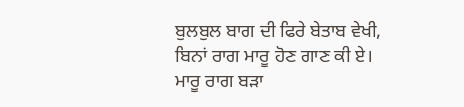ਬੁਲਬੁਲ ਬਾਗ ਦੀ ਫਿਰੇ ਬੇਤਾਬ ਵੇਖੀ,
ਬਿਨਾਂ ਰਾਗ ਮਾਰੂ ਹੋਣ ਗਾਣ ਕੀ ਏ।
ਮਾਰੂ ਰਾਗ ਬੜਾ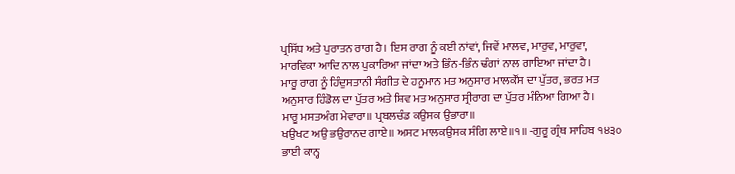ਪ੍ਰਸਿੱਧ ਅਤੇ ਪੁਰਾਤਨ ਰਾਗ ਹੈ। ਇਸ ਰਾਗ ਨੂੰ ਕਈ ਨਾਂਵਾਂ, ਜਿਵੇਂ ਮਾਲਵ, ਮਾਰੁਵ, ਮਾਰੁਵਾ, ਮਾਰਵਿਕਾ ਆਦਿ ਨਾਲ ਪੁਕਾਰਿਆ ਜਾਂਦਾ ਅਤੇ ਭਿੰਨ-ਭਿੰਨ ਢੰਗਾਂ ਨਾਲ ਗਾਇਆ ਜਾਂਦਾ ਹੈ।
ਮਾਰੂ ਰਾਗ ਨੂੰ ਹਿੰਦੁਸਤਾਨੀ ਸੰਗੀਤ ਦੇ ਹਨੂਮਾਨ ਮਤ ਅਨੁਸਾਰ ਮਾਲਕੌਂਸ ਦਾ ਪੁੱਤਰ, ਭਰਤ ਮਤ ਅਨੁਸਾਰ ਹਿੰਡੋਲ ਦਾ ਪੁੱਤਰ ਅਤੇ ਸ਼ਿਵ ਮਤ ਅਨੁਸਾਰ ਸ੍ਰੀਰਾਗ ਦਾ ਪੁੱਤਰ ਮੰਨਿਆ ਗਿਆ ਹੈ।
ਮਾਰੂ ਮਸਤਅੰਗ ਮੇਵਾਰਾ॥ ਪ੍ਰਬਲਚੰਡ ਕਉਸਕ ਉਭਾਰਾ॥
ਖਉਖਟ ਅਉ ਭਉਰਾਨਦ ਗਾਏ॥ ਅਸਟ ਮਾਲਕਉਸਕ ਸੰਗਿ ਲਾਏ॥੧॥ -ਗੁਰੂ ਗ੍ਰੰਥ ਸਾਹਿਬ ੧੪੩੦
ਭਾਈ ਕਾਨ੍ਹ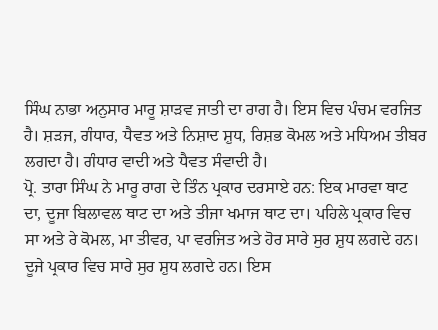ਸਿੰਘ ਨਾਭਾ ਅਨੁਸਾਰ ਮਾਰੂ ਸ਼ਾੜਵ ਜਾਤੀ ਦਾ ਰਾਗ ਹੈ। ਇਸ ਵਿਚ ਪੰਚਮ ਵਰਜਿਤ ਹੈ। ਸ਼ੜਜ, ਗੰਧਾਰ, ਧੈਵਤ ਅਤੇ ਨਿਸ਼ਾਦ ਸ਼ੁਧ, ਰਿਸ਼ਭ ਕੋਮਲ ਅਤੇ ਮਧਿਅਮ ਤੀਬਰ ਲਗਦਾ ਹੈ। ਗੰਧਾਰ ਵਾਦੀ ਅਤੇ ਧੈਵਤ ਸੰਵਾਦੀ ਹੈ।
ਪ੍ਰੋ. ਤਾਰਾ ਸਿੰਘ ਨੇ ਮਾਰੂ ਰਾਗ ਦੇ ਤਿੰਨ ਪ੍ਰਕਾਰ ਦਰਸਾਏ ਹਨ: ਇਕ ਮਾਰਵਾ ਥਾਟ ਦਾ, ਦੂਜਾ ਬਿਲਾਵਲ ਥਾਟ ਦਾ ਅਤੇ ਤੀਜਾ ਖਮਾਜ ਥਾਟ ਦਾ। ਪਹਿਲੇ ਪ੍ਰਕਾਰ ਵਿਚ ਸਾ ਅਤੇ ਰੇ ਕੋਮਲ, ਮਾ ਤੀਵਰ, ਪਾ ਵਰਜਿਤ ਅਤੇ ਹੋਰ ਸਾਰੇ ਸੁਰ ਸ਼ੁਧ ਲਗਦੇ ਹਨ। ਦੂਜੇ ਪ੍ਰਕਾਰ ਵਿਚ ਸਾਰੇ ਸੁਰ ਸ਼ੁਧ ਲਗਦੇ ਹਨ। ਇਸ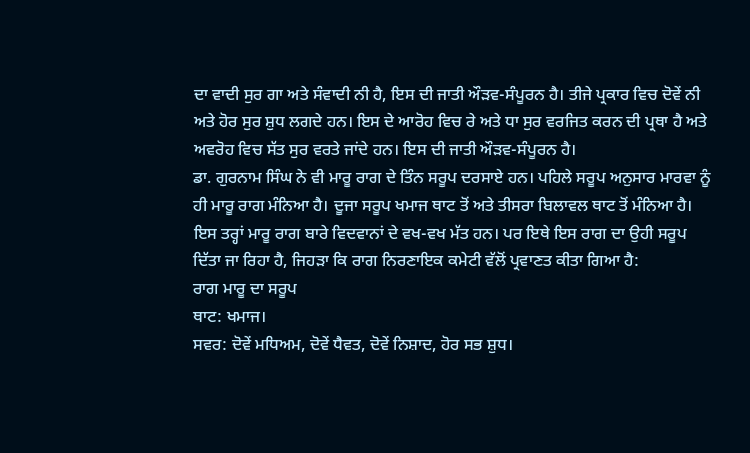ਦਾ ਵਾਦੀ ਸੁਰ ਗਾ ਅਤੇ ਸੰਵਾਦੀ ਨੀ ਹੈ, ਇਸ ਦੀ ਜਾਤੀ ਔੜਵ-ਸੰਪੂਰਨ ਹੈ। ਤੀਜੇ ਪ੍ਰਕਾਰ ਵਿਚ ਦੋਵੇਂ ਨੀ ਅਤੇ ਹੋਰ ਸੁਰ ਸ਼ੁਧ ਲਗਦੇ ਹਨ। ਇਸ ਦੇ ਆਰੋਹ ਵਿਚ ਰੇ ਅਤੇ ਧਾ ਸੁਰ ਵਰਜਿਤ ਕਰਨ ਦੀ ਪ੍ਰਥਾ ਹੈ ਅਤੇ ਅਵਰੋਹ ਵਿਚ ਸੱਤ ਸੁਰ ਵਰਤੇ ਜਾਂਦੇ ਹਨ। ਇਸ ਦੀ ਜਾਤੀ ਔੜਵ-ਸੰਪੂਰਨ ਹੈ।
ਡਾ. ਗੁਰਨਾਮ ਸਿੰਘ ਨੇ ਵੀ ਮਾਰੂ ਰਾਗ ਦੇ ਤਿੰਨ ਸਰੂਪ ਦਰਸਾਏ ਹਨ। ਪਹਿਲੇ ਸਰੂਪ ਅਨੁਸਾਰ ਮਾਰਵਾ ਨੂੰ ਹੀ ਮਾਰੂ ਰਾਗ ਮੰਨਿਆ ਹੈ। ਦੂਜਾ ਸਰੂਪ ਖਮਾਜ ਥਾਟ ਤੋਂ ਅਤੇ ਤੀਸਰਾ ਬਿਲਾਵਲ ਥਾਟ ਤੋਂ ਮੰਨਿਆ ਹੈ।
ਇਸ ਤਰ੍ਹਾਂ ਮਾਰੂ ਰਾਗ ਬਾਰੇ ਵਿਦਵਾਨਾਂ ਦੇ ਵਖ-ਵਖ ਮੱਤ ਹਨ। ਪਰ ਇਥੇ ਇਸ ਰਾਗ ਦਾ ਉਹੀ ਸਰੂਪ ਦਿੱਤਾ ਜਾ ਰਿਹਾ ਹੈ, ਜਿਹੜਾ ਕਿ ਰਾਗ ਨਿਰਣਾਇਕ ਕਮੇਟੀ ਵੱਲੋਂ ਪ੍ਰਵਾਣਤ ਕੀਤਾ ਗਿਆ ਹੈ:
ਰਾਗ ਮਾਰੂ ਦਾ ਸਰੂਪ
ਥਾਟ: ਖਮਾਜ।
ਸਵਰ: ਦੋਵੇਂ ਮਧਿਅਮ, ਦੋਵੇਂ ਧੈਵਤ, ਦੋਵੇਂ ਨਿਸ਼ਾਦ, ਹੋਰ ਸਭ ਸ਼ੁਧ।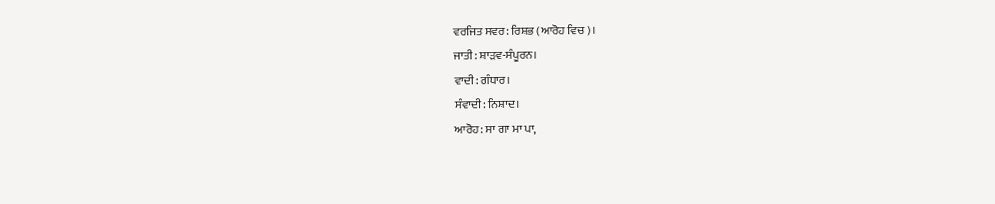ਵਰਜਿਤ ਸਵਰ: ਰਿਸ਼ਭ (ਆਰੋਹ ਵਿਚ)।
ਜਾਤੀ: ਸ਼ਾੜਵ-ਸੰਪੂਰਨ।
ਵਾਦੀ: ਗੰਧਾਰ।
ਸੰਵਾਦੀ: ਨਿਸ਼ਾਦ।
ਆਰੋਹ: ਸਾ ਗਾ ਮਾ ਪਾ,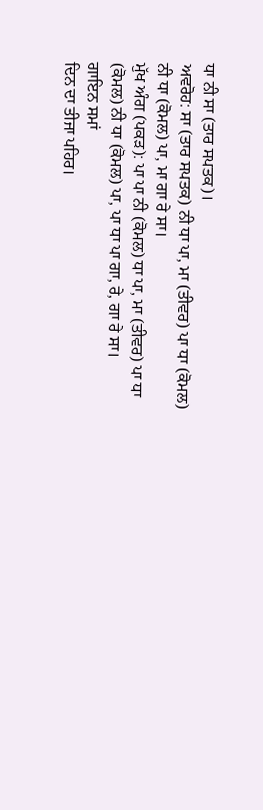ਧਾ ਨੀ ਸਾ (ਤਾਰ ਸਪਤਕ)।
ਅਵਰੋਹ: ਸਾ (ਤਾਰ ਸਪਤਕ) ਨੀ ਧਾ ਪਾ, ਮਾ (ਤੀਵਰ) ਪਾ ਧਾ (ਕੋਮਲ) ਨੀ ਧਾ (ਕੋਮਲ) ਪਾ, ਮਾ ਗਾ ਰੇ ਸਾ।
ਮੁੱਖ ਅੰਗ (ਪਕੜ): ਪਾ ਪਾ ਨੀ (ਕੋਮਲ) ਧਾ ਪਾ, ਮਾ (ਤੀਵਰ) ਪਾ ਧਾ (ਕੋਮਲ) ਨੀ ਧਾ (ਕੋਮਲ) ਪਾ, ਪਾ ਧਾ ਪਾ ਗਾ, ਰੇ, ਗਾ ਰੇ ਸਾ।
ਗਾਇਨ ਸਮਾਂ
ਦਿਨ ਦਾ ਤੀਜਾ ਪਹਿਰ।